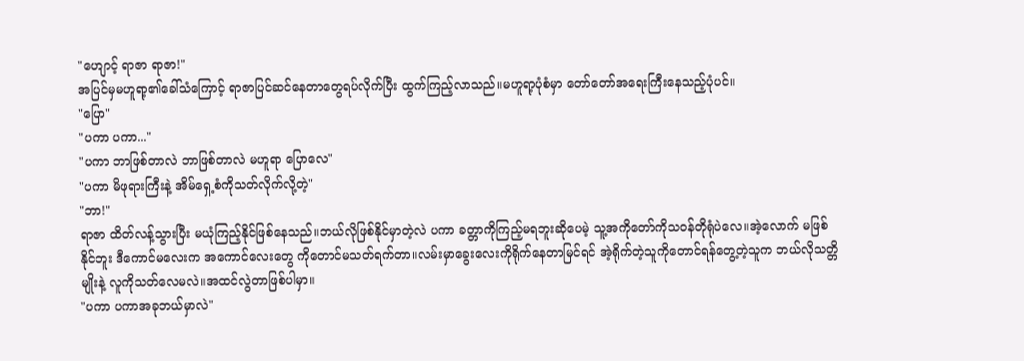"ဟျောင့် ရာဇာ ရာဇာ!"
အပြင်မှမဟူရာ့၏ခေါ်သံကြောင့် ရာဇာပြင်ဆင်နေတာတွေရပ်လိုက်ပြီး ထွက်ကြည့်လာသည်။မဟူရာ့ပုံစံမှာ တော်တော်အရေးကြီးနေသည့်ပုံပင်။
"ပြော"
"ပကာ ပကာ..."
"ပကာ ဘာဖြစ်တာလဲ ဘာဖြစ်တာလဲ မဟူရာ ပြောလေ"
"ပကာ မိဖုရားကြီးနဲ့ အိမ်ရှေ့စံကိုသတ်လိုက်လို့တဲ့"
"ဘာ!"
ရာဇာ ထိတ်လန့်သွားပြီး မယုံကြည့်နိုင်ဖြစ်နေသည်။ဘယ်လိုဖြစ်နိုင်မှာတဲ့လဲ ပကာ ခတ္တာကိုကြည့်မရဘူးဆိုပေမဲ့ သူ့အကိုတော်ကိုသဝန်တိုရုံပဲလေ။အဲ့လောက် မဖြစ်နိုင်ဘူး ဒီကောင်မလေးက အကောင်လေးတွေ ကိုတောင်မသတ်ရက်တာ။လမ်းမှာခွေးလေးကိုရိုက်နေတာမြင်ရင် အဲ့ရိုက်တဲ့သူကိုတောင်ရန်တွေ့တဲ့သူက ဘယ်လိုသတ္တိမျိုးနဲ့ လူကိုသတ်လေမလဲ။အထင်လွဲတာဖြစ်ပါမှာ။
"ပကာ ပကာအခုဘယ်မှာလဲ"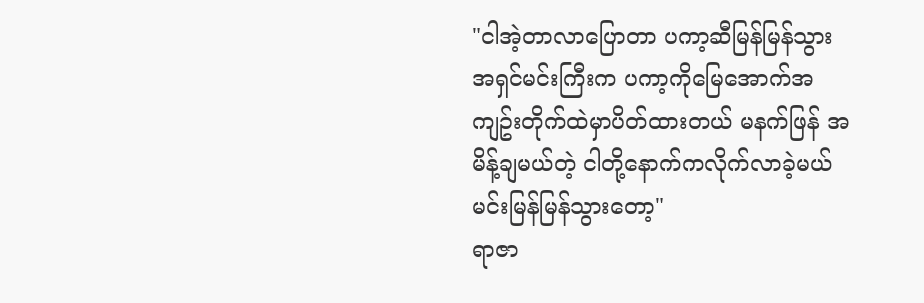"ငါအဲ့တာလာပြောတာ ပကာ့ဆီမြန်မြန်သွား အရှင်မင်းကြီးက ပကာ့ကိုမြေအောက်အကျဥ်းတိုက်ထဲမှာပိတ်ထားတယ် မနက်ဖြန် အမိန့်ချမယ်တဲ့ ငါတို့နောက်ကလိုက်လာခဲ့မယ် မင်းမြန်မြန်သွားတော့"
ရာဇာ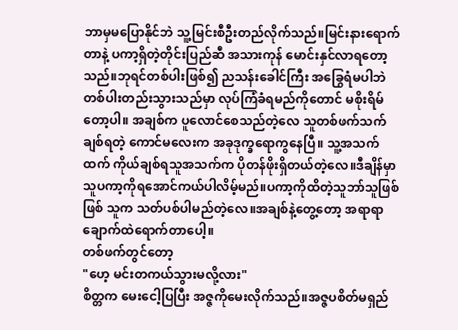ဘာမှမပြောနိုင်ဘဲ သူ့မြင်းစီဦးတည်လိုက်သည်။မြင်းနားရောက်တာနဲ့ ပကာ့ရှိတဲ့တိုင်းပြည်ဆီ အသားကုန် မောင်းနှင်လာရတော့သည်။ဘုရင်တစ်ပါးဖြစ်၍ ညသန်းခေါင်ကြီး အခြွေရံမပါဘဲ တစ်ပါးတည်းသွားသည်မှာ လုပ်ကြံခံရမည်ကိုတောင် မစိုးရိမ်တော့ပါ။ အချစ်က ပူလောင်စေသည်တဲ့လေ သူတစ်ဖက်သက်ချစ်ရတဲ့ ကောင်မလေးက အခုဒုက္ခရောကွနေပြီ။ သူ့အသက်ထက် ကိုယ်ချစ်ရသူအသက်က ပိုတန်ဖိုးရှိတယ်တဲ့လေ။ဒီချိန်မှာ သူပကာ့ကိုရအောင်ကယ်ပါလိမ့်မည်။ပကာ့ကိုထိတဲ့သူဘာ်သူဖြစ်ဖြစ် သူက သတ်ပစ်ပါမည်တဲ့လေ။အချစ်နဲ့တွေ့တော့ အရာရာ ချောက်ထဲရောက်တာပေါ့။
တစ်ဖက်တွင်တော့
"ဟေ့ မင်းတကယ်သွားမလို့လား"
စိတ္တက မေးငေါ့ပြပြီး အဇ္ဇကိုမေးလိုက်သည်။အဇ္ဇပစိတ်မရှည်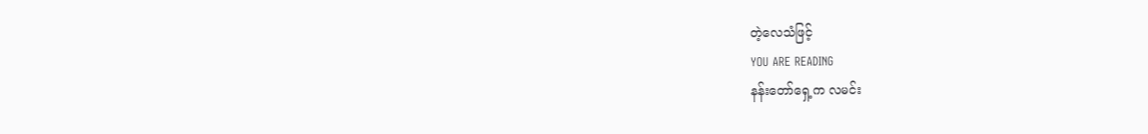တဲ့လေသံဖြင့်
YOU ARE READING
နန်းတော်ရှေ့က လမင်း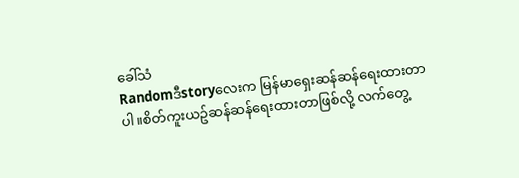ခေါ်သံ
Randomဒီstoryလေးက မြန်မာရှေးဆန်ဆန်ရေးထားတာပါ။စိတ်ကူးယဥ်ဆန်ဆန်ရေးထားတာဖြစ်လို့ လက်တွေ့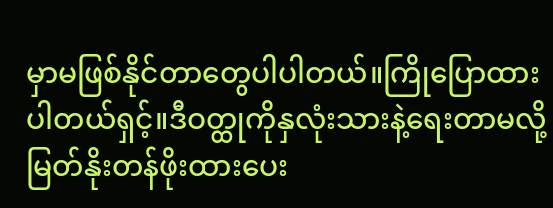မှာမဖြစ်နိုင်တာတွေပါပါတယ်။ကြိုပြောထားပါတယ်ရှင့်။ဒီဝတ္ထုကိုနှလုံးသားနဲ့ရေးတာမလို့ မြတ်နိုးတန်ဖိုးထားပေး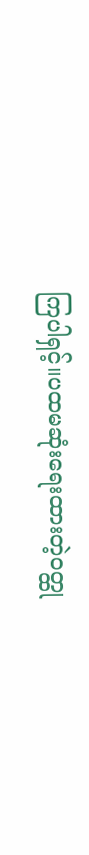ကြပါရှင့်။ပထမဆုံးရေးထားတဲ့ဝတ္ထု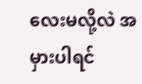လေးမလို့လဲ အမှားပါရင်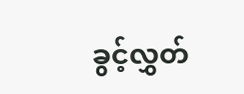ခွင့်လွှတ်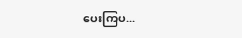ပေးကြပ...